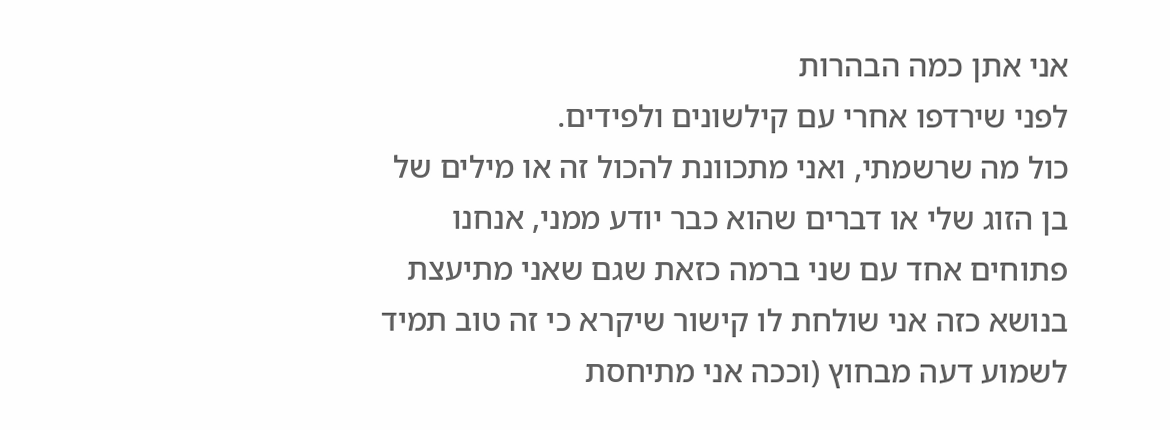אני אתן כמה הבהרות
לפני שירדפו אחרי עם קילשונים ולפידים.
כול מה שרשמתי, ואני מתכוונת להכול זה או מילים של בן הזוג שלי או דברים שהוא כבר יודע ממני, אנחנו פתוחים אחד עם שני ברמה כזאת שגם שאני מתיעצת בנושא כזה אני שולחת לו קישור שיקרא כי זה טוב תמיד לשמוע דעה מבחוץ (וככה אני מתיחסת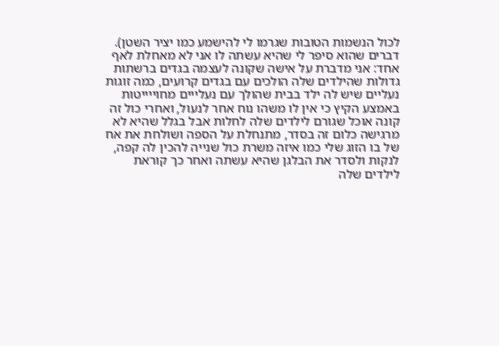לכול הנשמות הטובות שגרמו לי להישמע כמו יציר השטן). דברים שהוא סיפר לי שהיא עשתה לו אני לא מאחלת לאף אחד: אני מדברת על אישה שקונה לעצמה בגדים ברשתות גדולות שהילדים שלה הולכים עם בגדים קרועים, כמה זוגות נעליים שיש לה ילד בבית שהולך עם נעלייים מחוייייטות באמצע הקיץ כי אין לו משהו נוח אחר לנעול, ואחרי כול זה קונה אוכל שגורם לילדים שלה לחלות אבל בגלל שהיא לא מרגישה כלום זה בסדר, מתנחלת על הספה ושולחת את אח של בו הזוג שלי כמו איזה משרת כול שנייה להכין לה קפה, לנקות ולסדר את הבלגן שהיא עשתה ואחר כך קוראת לילדים שלה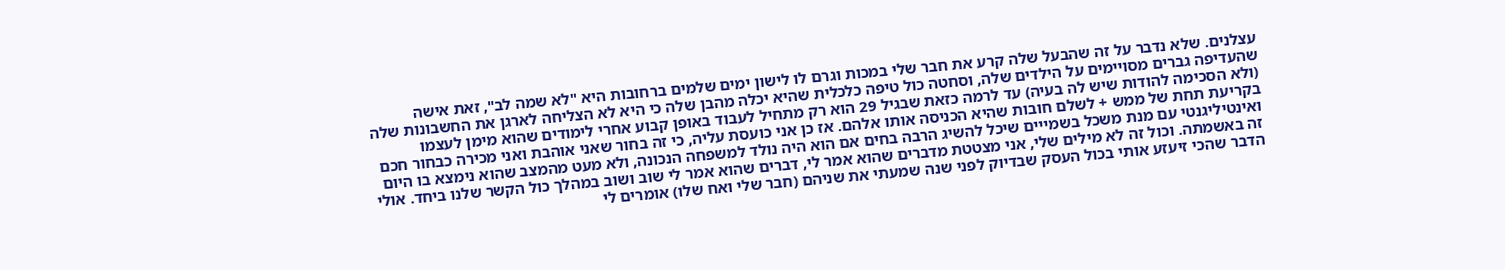עצלנים. שלא נדבר על זה שהבעל שלה קרע את חבר שלי במכות וגרם לו לישון ימים שלמים ברחובות היא "לא שמה לב", זאת אישה שהעדיפה גברים מסויימים על הילדים שלה, וסחטה כול טיפה כלכלית שהיא יכלה מהבן שלה כי היא לא הצליחה לארגן את החשבונות שלה (ולא הסכימה להודות שיש לה בעיה) עד לרמה כזאת שבגיל 29 הוא רק מתחיל לעבוד באופן קבוע אחרי לימודים שהוא מימן לעצמו בקריעת תחת של ממש + לשלם חובות שהיא הכניסה אותו אלהם. אז כן אני כועסת עליה, כי זה בחור שאני אוהבת ואני מכירה כבחור חכם ואינטיליגנטי עם מנת משכל בשמייים שיכל להשיג הרבה בחים אם הוא היה נולד למשפחה הנכונה, ולא מעט מהמצב שהוא נימצא בו היום זה באשמתה. וכול זה לא מילים שלי, אני מצטטת מדברים שהוא אמר לי, דברים שהוא אמר לי שוב ושוב במהלך כול הקשר שלנו ביחד. אולי הדבר שהכי זיעזע אותי בכול העסק שבדיוק לפני שנה שמעתי את שניהם (חבר שלי ואח שלו) אומרים לי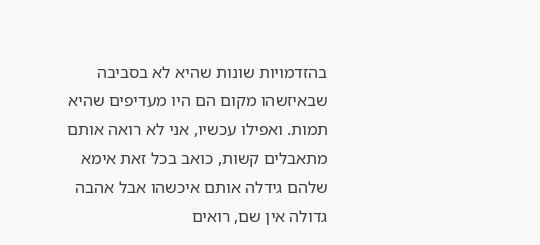בהזדמויות שונות שהיא לא בסביבה שבאיזשהו מקום הם היו מעדיפים שהיא תמות. ואפילו עכשיו, אני לא רואה אותם מתאבלים קשות, כואב בכל זאת אימא שלהם גידלה אותם איכשהו אבל אהבה גדולה אין שם, רואים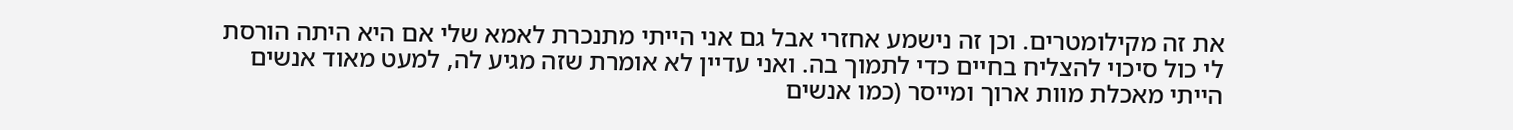את זה מקילומטרים. וכן זה נישמע אחזרי אבל גם אני הייתי מתנכרת לאמא שלי אם היא היתה הורסת לי כול סיכוי להצליח בחיים כדי לתמוך בה. ואני עדיין לא אומרת שזה מגיע לה, למעט מאוד אנשים הייתי מאכלת מוות ארוך ומייסר (כמו אנשים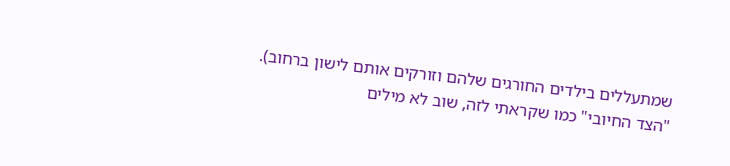שמתעללים בילדים החורגים שלהם וזורקים אותם לישון ברחוב).
"הצד החיובי" כמו שקראתי לזה, שוב לא מילים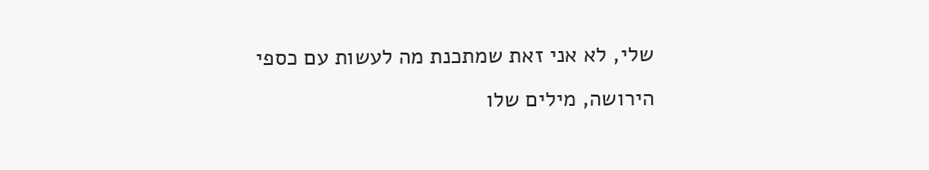שלי, לא אני זאת שמתכנת מה לעשות עם כספי הירושה, מילים שלו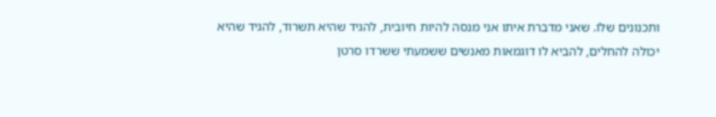ותכנונים שלו. שאני מדברת איתו אני מנסה להיות חיובית, להגיד שהיא תשרוד, להגיד שהיא יכולה להחלים, להביא לו דוגמאות מאנשים ששמעתי ששרדו סרטן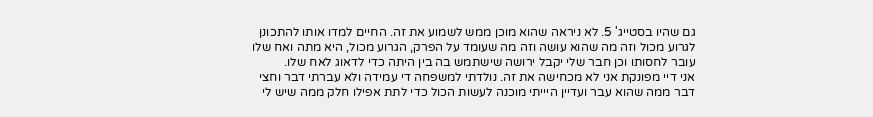גם שהיו בסטייג' 5. לא ניראה שהוא מוכן ממש לשמוע את זה. החיים למדו אותו להתכונן לגרוע מכול וזה מה שהוא עושה וזה מה שעומד על הפרק, הגרוע מכול, היא מתה ואח שלו עובר לחסותו וכן חבר שלי יקבל ירושה שישתמש בה בין היתה כדי לדאוג לאח שלו.
אני דיי מפונקת אני לא מכחישה את זה. נולדתי למשפחה די עמידה ולא עברתי דבר וחצי דבר ממה שהוא עבר ועדיין היייתי מוכנה לעשות הכול כדי לתת אפילו חלק ממה שיש לי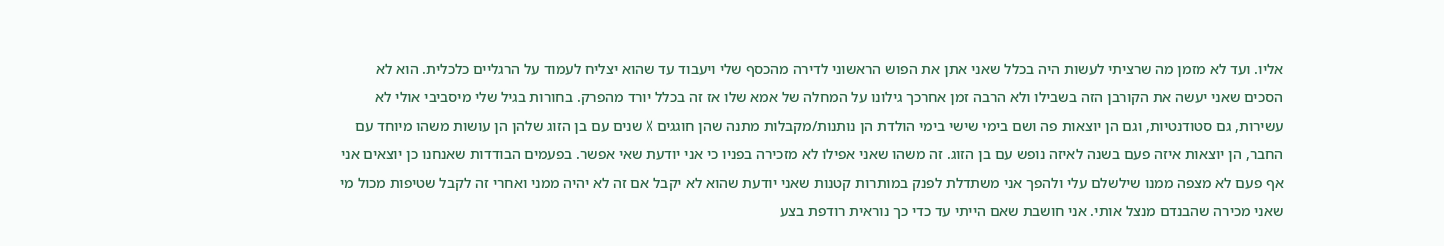אליו. ועד לא מזמן מה שרציתי לעשות היה בכלל שאני אתן את הפוש הראשוני לדירה מהכסף שלי ויעבוד עד שהוא יצליח לעמוד על הרגליים כלכלית. הוא לא הסכים שאני יעשה את הקורבן הזה בשבילו ולא הרבה זמן אחרכך גילונו על המחלה של אמא שלו אז זה בכלל יורד מהפרק. בחורות בגיל שלי מיסביבי אולי לא עשירות, גם סטודנטיות, וגם הן יוצאות פה ושם בימי שישי בימי הולדת הן נותנות/מקבלות מתנה שהן חוגגים X שנים עם בן הזוג שלהן הן עושות משהו מיוחד עם החבר, הן יוצאות איזה פעם בשנה לאיזה נופש עם בן הזוג. זה משהו שאני אפילו לא מזכירה בפניו כי אני יודעת שאי אפשר. בפעמים הבודדות שאנחנו כן יוצאים אני אף פעם לא מצפה ממנו שילשלם עלי ולהפך אני משתדלת לפנק במותרות קטנות שאני יודעת שהוא לא יקבל אם זה לא יהיה ממני ואחרי זה לקבל שטיפות מכול מי שאני מכירה שהבנדם מנצל אותי. אני חושבת שאם הייתי עד כדי כך נוראית רודפת בצע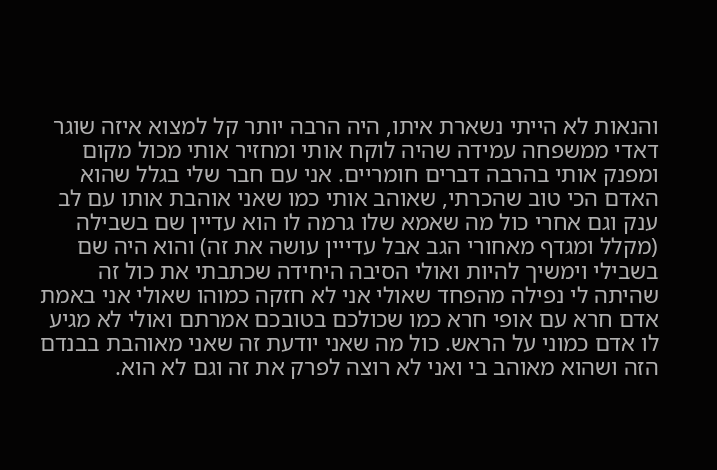והנאות לא הייתי נשארת איתו, היה הרבה יותר קל למצוא איזה שוגר דאדי ממשפחה עמידה שהיה לוקח אותי ומחזיר אותי מכול מקום ומפנק אותי בהרבה דברים חומריים. אני עם חבר שלי בגלל שהוא האדם הכי טוב שהכרתי, שאוהב אותי כמו שאני אוהבת אותו עם לב ענק וגם אחרי כול מה שאמא שלו גרמה לו הוא עדיין שם בשבילה (מקלל ומגדף מאחורי הגב אבל עדייין עושה את זה) והוא היה שם בשבילי וימשיך להיות ואולי הסיבה היחידה שכתבתי את כול זה שהיתה לי נפילה מהפחד שאולי אני לא חזקה כמוהו שאולי אני באמת אדם חרא עם אופי חרא כמו שכולכם בטובכם אמרתם ואולי לא מגיע לו אדם כמוני על הראש. כול מה שאני יודעת זה שאני מאוהבת בבנדם הזה ושהוא מאוהב בי ואני לא רוצה לפרק את זה וגם לא הוא.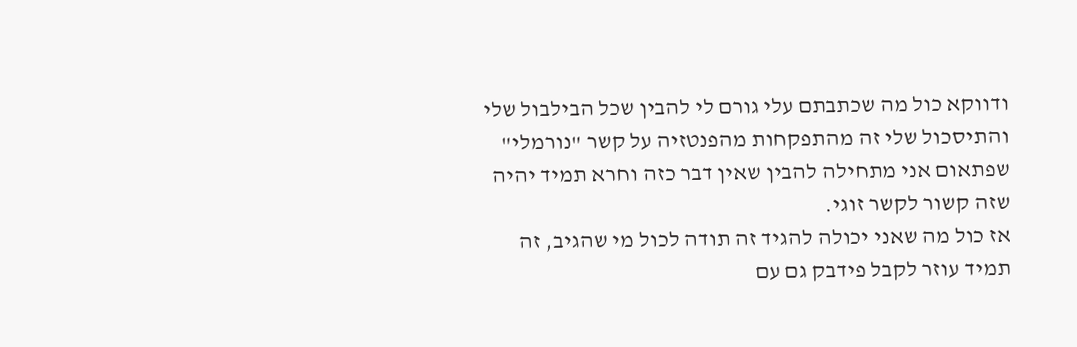ודווקא כול מה שכתבתם עלי גורם לי להבין שכל הבילבול שלי והתיסכול שלי זה מהתפקחות מהפנטזיה על קשר "נורמלי" שפתאום אני מתחילה להבין שאין דבר כזה וחרא תמיד יהיה שזה קשור לקשר זוגי.
אז כול מה שאני יכולה להגיד זה תודה לכול מי שהגיב, זה תמיד עוזר לקבל פידבק גם עם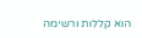הוא קללות ורשימה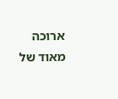ארוכה מאוד של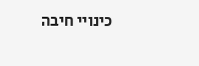כינויי חיבה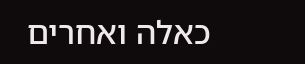כאלה ואחרים